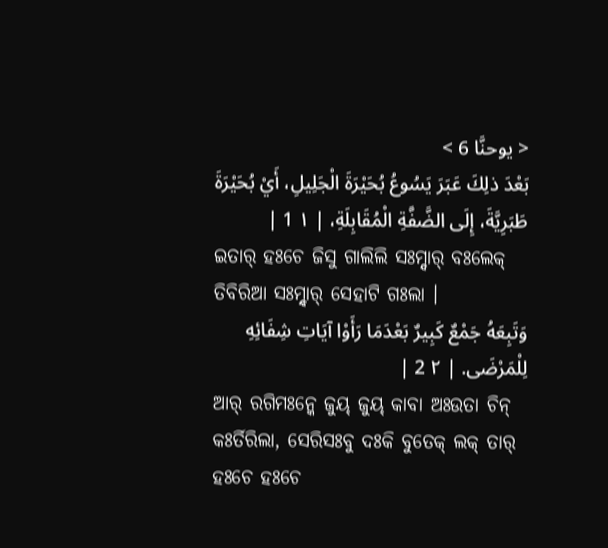< يوحنَّا 6 >
بَعْدَ ذلِكَ عَبَرَ يَسُوعُ بُحَيْرَةَ الْجَلِيلِ، أَيْ بُحَيْرَةَ طَبَرِيَّةَ، إِلَى الضَّفَّةِ الْمُقَابِلَةِ، | ١ 1 |
ଇତାର୍ ହଃଚେ ଜିସୁ ଗାଲିଲି ସଃମ୍ନ୍ଦାର୍ ବଃଲେକ୍ ତିବିରିଆ ସଃମ୍ନ୍ଦାର୍ ସେହାଟି ଗଃଲା ।
وَتَبِعَهُ جَمْعٌ كَبِيرٌ بَعْدَمَا رَأَوْا آيَاتِ شِفَائِهِ لِلْمَرْضَى. | ٢ 2 |
ଆର୍ ରଗିମଃନ୍କେ ଜୁୟ୍ ଜୁୟ୍ କାବା ଅଃଉତା ଚିନ୍ କଃର୍ତିରିଲା, ସେରିସଃବୁ ଦଃକି ବୁତେକ୍ ଲକ୍ ତାର୍ ହଃଚେ ହଃଚେ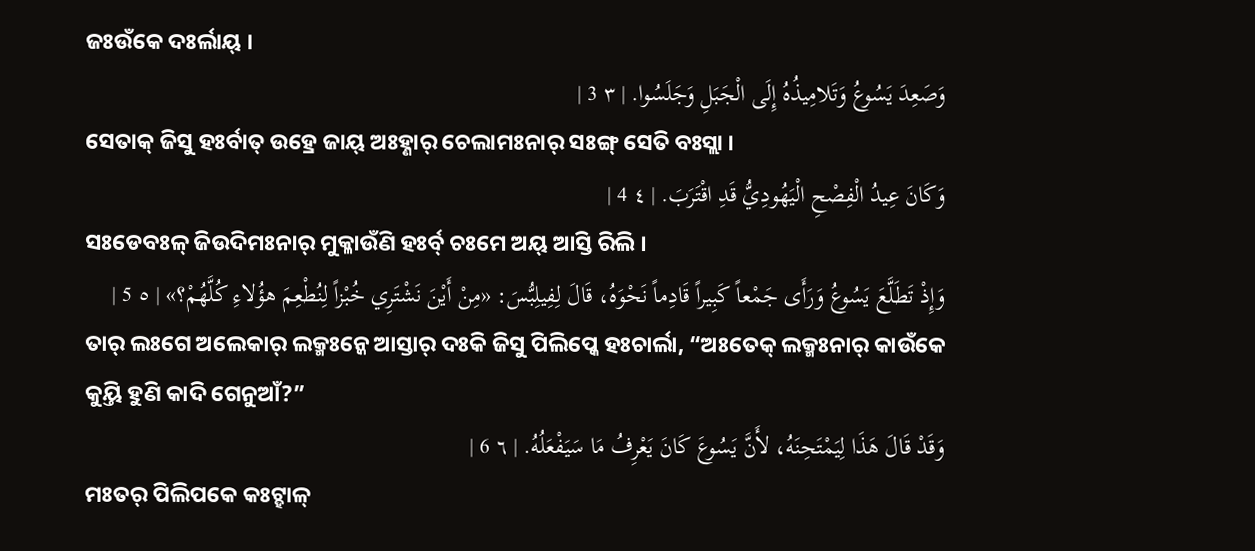ଜଃଉଁକେ ଦଃର୍ଲାୟ୍ ।
وَصَعِدَ يَسُوعُ وَتَلامِيذُهُ إِلَى الْجَبَلِ وَجَلَسُوا. | ٣ 3 |
ସେତାକ୍ ଜିସୁ ହଃର୍ବାତ୍ ଉହ୍ରେ ଜାୟ୍ ଅଃହ୍ଣାର୍ ଚେଲାମଃନାର୍ ସଃଙ୍ଗ୍ ସେତି ବଃସ୍ଲା ।
وَكَانَ عِيدُ الْفِصْحِ الْيَهُودِيُّ قَدِ اقْتَرَبَ. | ٤ 4 |
ସଃଡେବଃଳ୍ ଜିଉଦିମଃନାର୍ ମୁକ୍ଳାଉଁଣି ହଃର୍ବ୍ ଚଃମେ ଅୟ୍ ଆସ୍ତି ରିଲି ।
وَإِذْ تَطَلَّعَ يَسُوعُ وَرَأَى جَمْعاً كَبِيراً قَادِماً نَحْوَهُ، قَالَ لِفِيلِبُّسَ: «مِنْ أَيْنَ نَشْتَرِي خُبْزاً لِنُطْعِمَ هؤُلاءِ كُلَّهُمْ؟» | ٥ 5 |
ତାର୍ ଲଃଗେ ଅଲେକାର୍ ଲକ୍ମଃନ୍କେ ଆସ୍ତାର୍ ଦଃକି ଜିସୁ ପିଲିପ୍କେ ହଃଚାର୍ଲା, “ଅଃତେକ୍ ଲକ୍ମଃନାର୍ କାଉଁକେ କୁୟ୍ତି ହୁଣି କାଦି ଗେନୁଆଁ?”
وَقَدْ قَالَ هَذَا لِيَمْتَحِنَهُ، لأَنَّ يَسُوعَ كَانَ يَعْرِفُ مَا سَيَفْعَلُهُ. | ٦ 6 |
ମଃତର୍ ପିଲିପକେ କଃଟ୍ହାଳ୍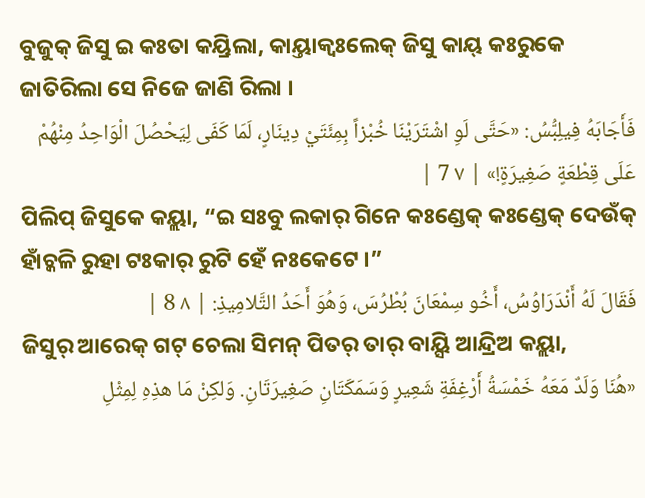ବୁଜୁକ୍ ଜିସୁ ଇ କଃତା କୟ୍ରିଲା, କାୟ୍ତାକ୍ବଃଲେକ୍ ଜିସୁ କାୟ୍ କଃରୁକେ ଜାତିରିଲା ସେ ନିଜେ ଜାଣି ରିଲା ।
فَأَجَابَهُ فِيلِبُّسُ: «حَتَّى لَوِ اشْتَرَيْنَا خُبْزاً بِمِئَتَيْ دِينَارٍ، لَمَا كَفَى لِيَحْصُلَ الْوَاحِدُ مِنْهُمْ عَلَى قِطْعَةٍ صَغِيرَةٍ!» | ٧ 7 |
ପିଲିପ୍ ଜିସୁକେ କୟ୍ଲା, “ଇ ସଃବୁ ଲକାର୍ ଗିନେ କଃଣ୍ଡେକ୍ କଃଣ୍ଡେକ୍ ଦେଉଁକ୍ ହାଁଚ୍କଳି ରୁହା ଟଃକାର୍ ରୁଟି ହେଁ ନଃକେଟେ ।”
فَقَالَ لَهُ أَنْدَرَاوُسُ، أَخُو سِمْعَانَ بُطْرُسَ، وَهُوَ أَحَدُ التَّلامِيذِ: | ٨ 8 |
ଜିସୁର୍ ଆରେକ୍ ଗଟ୍ ଚେଲା ସିମନ୍ ପିତର୍ ତାର୍ ବାୟ୍ସି ଆନ୍ଦ୍ରିଅ କୟ୍ଲା,
«هُنَا وَلَدٌ مَعَهُ خَمْسَةُ أَرْغِفَةِ شَعِيرٍ وَسَمَكَتَانِ صَغِيرَتَانِ. وَلكِنْ مَا هذِهِ لِمِثْلِ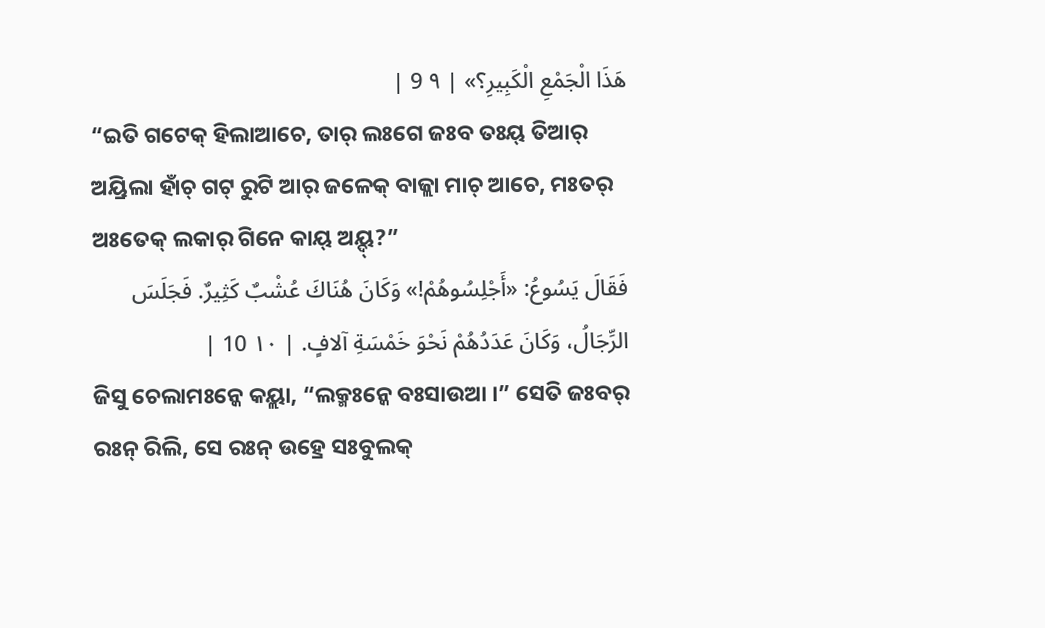هَذَا الْجَمْعِ الْكَبِيرِ؟» | ٩ 9 |
“ଇତି ଗଟେକ୍ ହିଲାଆଚେ, ତାର୍ ଲଃଗେ ଜଃବ ତଃୟ୍ ତିଆର୍ ଅୟ୍ରିଲା ହାଁଚ୍ ଗଟ୍ ରୁଟି ଆର୍ ଜଳେକ୍ ବାଜ୍ଲା ମାଚ୍ ଆଚେ, ମଃତର୍ ଅଃତେକ୍ ଲକାର୍ ଗିନେ କାୟ୍ ଅୟ୍ଦ୍?”
فَقَالَ يَسُوعُ: «أَجْلِسُوهُمْ!» وَكَانَ هُنَاكَ عُشْبٌ كَثِيرٌ. فَجَلَسَ الرِّجَالُ، وَكَانَ عَدَدُهُمْ نَحْوَ خَمْسَةِ آلافٍ. | ١٠ 10 |
ଜିସୁ ଚେଲାମଃନ୍କେ କୟ୍ଲା, “ଲକ୍ମଃନ୍କେ ବଃସାଉଆ ।” ସେତି ଜଃବର୍ ରଃନ୍ ରିଲି, ସେ ରଃନ୍ ଉହ୍ରେ ସଃବୁଲକ୍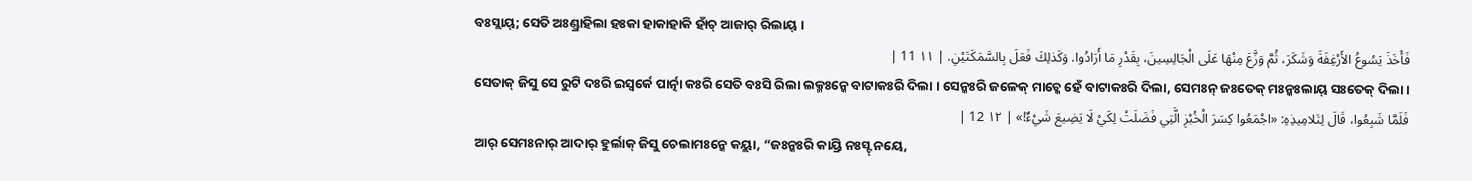ବଃସ୍ଲାୟ୍; ସେତି ଅଃଣ୍ଡ୍ରାହିଲା ହଃକା ହାକାହାକି ହାଁଚ୍ ଆଜାର୍ ରିଲାୟ୍ ।
فَأَخَذَ يَسُوعُ الأَرْغِفَةَ وَشَكَرَ، ثُمَّ وَزَّعَ مِنْهَا عَلَى الْجَالِسِينَ، بِقَدْرِ مَا أَرَادُوا. وَكَذلِكَ فَعَلَ بِالسَّمَكَتَيْنِ. | ١١ 11 |
ସେତାକ୍ ଜିସୁ ସେ ରୁଟି ଦଃରି ଇସ୍ୱର୍କେ ପାର୍ତ୍ନା କଃରି ସେତି ବଃସି ରିଲା ଲକ୍ମଃନ୍କେ ବାଟାକଃରି ଦିଲା । ସେନ୍କଃରି ଜଳେକ୍ ମାଚ୍କେ ହେଁ ବାଟାକଃରି ଦିଲା, ସେମଃନ୍ ଜଃତେକ୍ ମଃନ୍କଃଲାୟ୍ ସଃତେକ୍ ଦିଲା ।
فَلَمَّا شَبِعُوا، قَالَ لِتَلامِيذِهِ: «اجْمَعُوا كِسَرَ الْخُبْزِ الَّتِي فَضَلَتْ لِكَيْ لَا يَضِيعَ شَيْءٌ!» | ١٢ 12 |
ଆର୍ ସେମଃନାର୍ ଆଦାର୍ ହୁର୍ଲାକ୍ ଜିସୁ ଚେଲାମଃନ୍କେ କୟ୍ଲା, “ଜଃନ୍କଃରି କାୟ୍ରି ନଃସ୍ଟ୍ ନୟେ,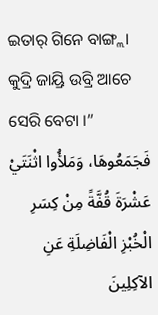ଇତାର୍ ଗିନେ ବାଙ୍ଗ୍ଲା କୁଦ୍ରି ଜାୟ୍ରି ଉବ୍ରି ଆଚେ ସେରି ବେଟା ।”
فَجَمَعُوهَا، وَمَلأُوا اثْنَتَيْ عَشْرَةَ قُفَّةً مِنْ كِسَرِ الْخُبْزِ الْفَاضِلَةِ عَنِ الآكِلِينَ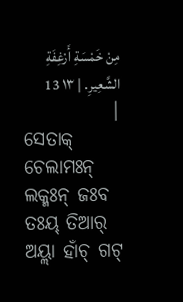مِنْ خَمْسَةِ أَرْغِفَةِ الشَّعِيرِ. | ١٣ 13 |
ସେତାକ୍ ଚେଲାମଃନ୍ ଲକ୍ମଃନ୍ ଜଃବ ତଃୟ୍ ତିଆର୍ ଅୟ୍ଲା ହାଁଚ୍ ଗଟ୍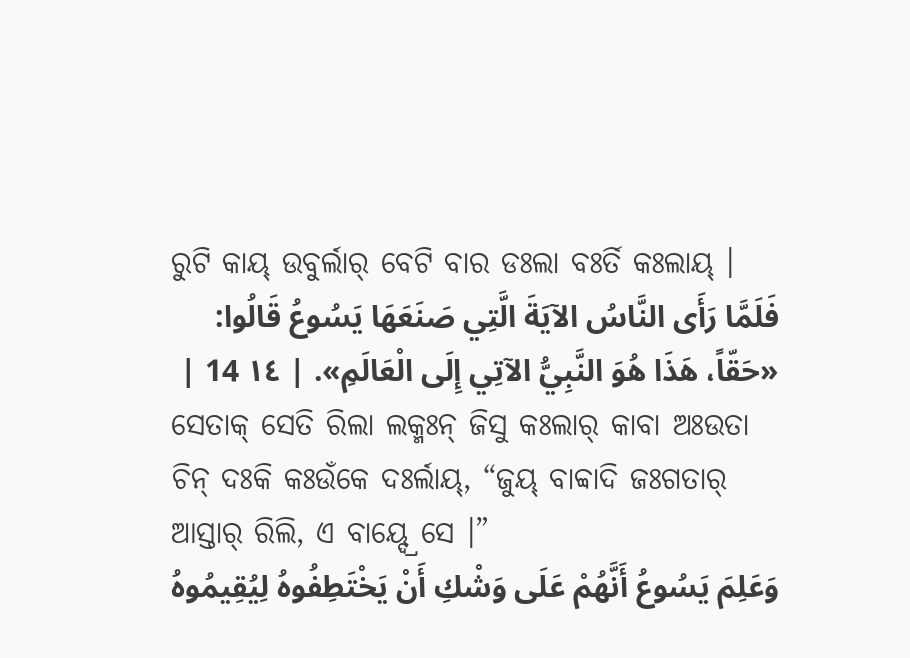ରୁଟି କାୟ୍ ଉବୁର୍ଲାର୍ ବେଟି ବାର ଡଃଲା ବଃର୍ତି କଃଲାୟ୍ ।
فَلَمَّا رَأَى النَّاسُ الآيَةَ الَّتِي صَنَعَهَا يَسُوعُ قَالُوا: «حَقّاً، هَذَا هُوَ النَّبِيُّ الآتِي إِلَى الْعَالَمِ». | ١٤ 14 |
ସେତାକ୍ ସେତି ରିଲା ଲକ୍ମଃନ୍ ଜିସୁ କଃଲାର୍ କାବା ଅଃଉତା ଚିନ୍ ଦଃକି କଃଉଁକେ ଦଃର୍ଲାୟ୍, “ଜୁୟ୍ ବାବ୍ବାଦି ଜଃଗତାର୍ ଆସ୍ତାର୍ ରିଲି, ଏ ବାୟ୍ଦ୍ରେ ସେ ।”
وَعَلِمَ يَسُوعُ أَنَّهُمْ عَلَى وَشْكِ أَنْ يَخْتَطِفُوهُ لِيُقِيمُوهُ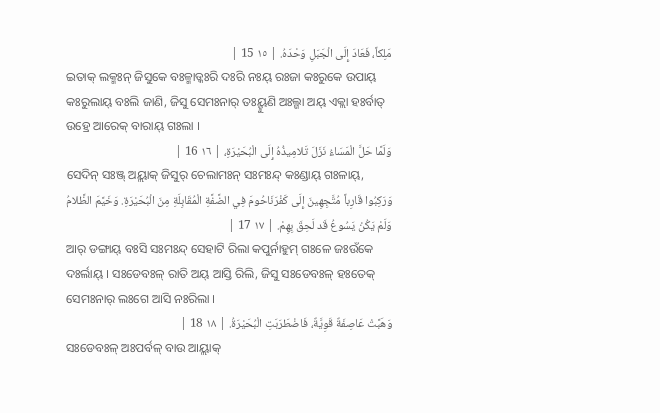مَلِكاً، فَعَادَ إِلَى الْجَبَلِ وَحْدَهُ. | ١٥ 15 |
ଇତାକ୍ ଲକ୍ମଃନ୍ ଜିସୁକେ ବଃଳ୍ମାଡ୍କଃରି ଦଃରି ନଃୟ୍ ରଃଜା କଃରୁକେ ଉପାୟ୍ କଃରୁଲାୟ୍ ବଃଲି ଜାଣି, ଜିସୁ ସେମଃନାର୍ ତଃୟ୍ହୁଣି ଅଃଲ୍ଗା ଅୟ୍ ଏକ୍ଲା ହଃର୍ବାତ୍ ଉହ୍ରେ ଆରେକ୍ ବାରାୟ୍ ଗଃଲା ।
وَلَمَّا حَلَّ الْمَسَاءُ نَزَلَ تَلامِيذُهُ إِلَى الْبُحَيْرَةِ، | ١٦ 16 |
ସେଦିନ୍ ସଃଞ୍ଜ୍ ଅୟ୍ଲାକ୍ ଜିସୁର୍ ଚେଲାମଃନ୍ ସଃମଃନ୍ଦ୍ କଃଣ୍ଡାୟ୍ ଗଃଳାୟ୍,
وَرَكِبُوا قَارِباً مُتَّجِهِينَ إِلَى كَفْرَنَاحُومَ فِي الضَّفَّةِ الْمُقَابِلَةِ مِنَ الْبُحَيْرَةِ. وَخَيَّمَ الظَّلامُ وَلَمْ يَكُنْ يَسُوعُ قَد لَحِقَ بِهِمْ. | ١٧ 17 |
ଆର୍ ଡଙ୍ଗାୟ୍ ବଃସି ସଃମଃନ୍ଦ୍ ସେହାଟି ରିଲା କପୁର୍ନାହୁମ୍ ଗଃଳେ ଜଃଉଁକେ ଦଃର୍ଲାୟ୍ । ସଃଡେବଃଳ୍ ରାତି ଅୟ୍ ଆସ୍ତି ରିଲି, ଜିସୁ ସଃଡେବଃଳ୍ ହଃତେକ୍ ସେମଃନାର୍ ଲଃଗେ ଆସି ନଃରିଲା ।
وَهَبَّتْ عَاصِفَةٌ قَوِيَّةٌ، فَاضْطَرَبَتِ الْبُحَيْرَةُ. | ١٨ 18 |
ସଃଡେବଃଳ୍ ଅଃପର୍ବଳ୍ ବାଉ ଆୟ୍ଲାକ୍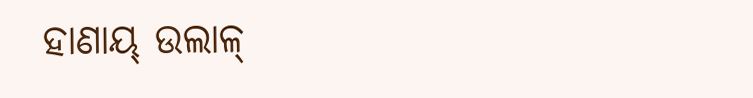ହାଣାୟ୍ ଉଲାଳ୍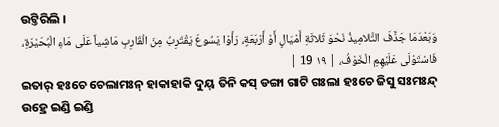ଉଟ୍ତିରିଲି ।
وَبَعْدَمَا جَذَّفَ التَّلامِيذُ نَحْوَ ثَلاثَةِ أَمْيَالٍ أَوْ أَرْبَعَةٍ، رَأَوْا يَسُوعَ يَقْتَرِبُ مِنَ الْقَارِبِ مَاشِياً عَلَى مَاءِ الْبُحَيْرَةِ، فَاسْتَوْلَى عَلَيْهِمِ الْخَوْفُ، | ١٩ 19 |
ଇତାର୍ ହଃଚେ ଚେଲାମଃନ୍ ହାକାହାକି ଦୁୟ୍ ତିନି କସ୍ ଡଙ୍ଗା ଗାଟି ଗଃଲା ହଃଚେ ଜିସୁ ସଃମଃନ୍ଦ୍ ଉହ୍ରେ ଇଣ୍ଡି ଇଣ୍ଡି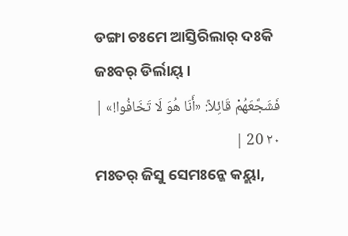ଡଙ୍ଗା ଚଃମେ ଆସ୍ତିରିଲାର୍ ଦଃକି ଜଃବର୍ ଡିର୍ଲାୟ୍ ।
فَشَجَّعَهُمْ قَائِلاً: «أَنَا هُوَ لَا تَخَافُوا!» | ٢٠ 20 |
ମଃତର୍ ଜିସୁ ସେମଃନ୍କେ କୟ୍ଲା,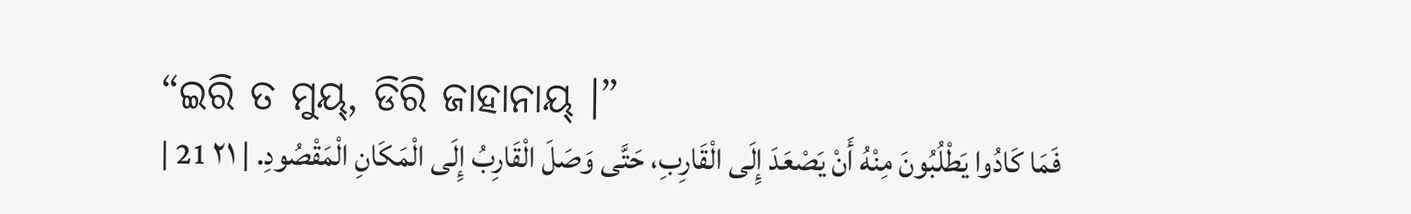“ଇରି ତ ମୁୟ୍, ଡିରି ଜାହାନାୟ୍ ।”
فَمَا كَادُوا يَطْلُبُونَ مِنْهُ أَنْ يَصْعَدَ إِلَى الْقَارِبِ، حَتَّى وَصَلَ الْقَارِبُ إِلَى الْمَكَانِ الْمَقْصُودِ. | ٢١ 21 |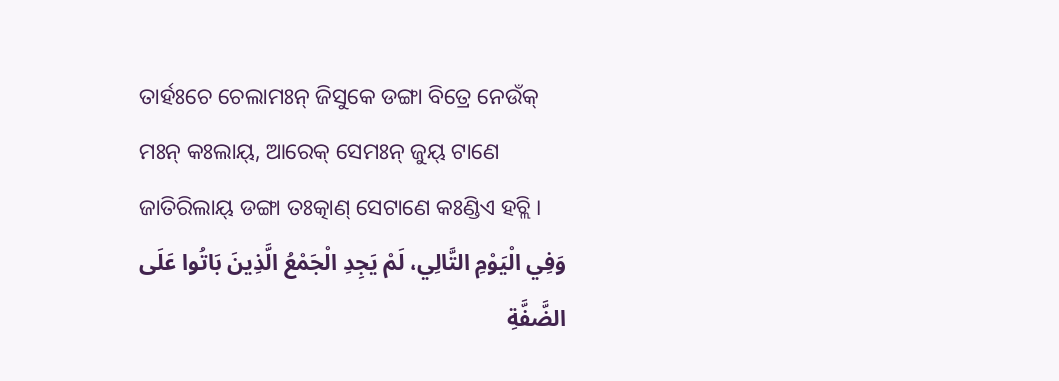ତାର୍ହଃଚେ ଚେଲାମଃନ୍ ଜିସୁକେ ଡଙ୍ଗା ବିତ୍ରେ ନେଉଁକ୍ ମଃନ୍ କଃଲାୟ୍, ଆରେକ୍ ସେମଃନ୍ ଜୁୟ୍ ଟାଣେ ଜାତିରିଲାୟ୍ ଡଙ୍ଗା ତଃତ୍କାଣ୍ ସେଟାଣେ କଃଣ୍ଡିଏ ହଚ୍ଲି ।
وَفِي الْيَوْمِ التَّالِي، لَمْ يَجِدِ الْجَمْعُ الَّذِينَ بَاتُوا عَلَى الضَّفَّةِ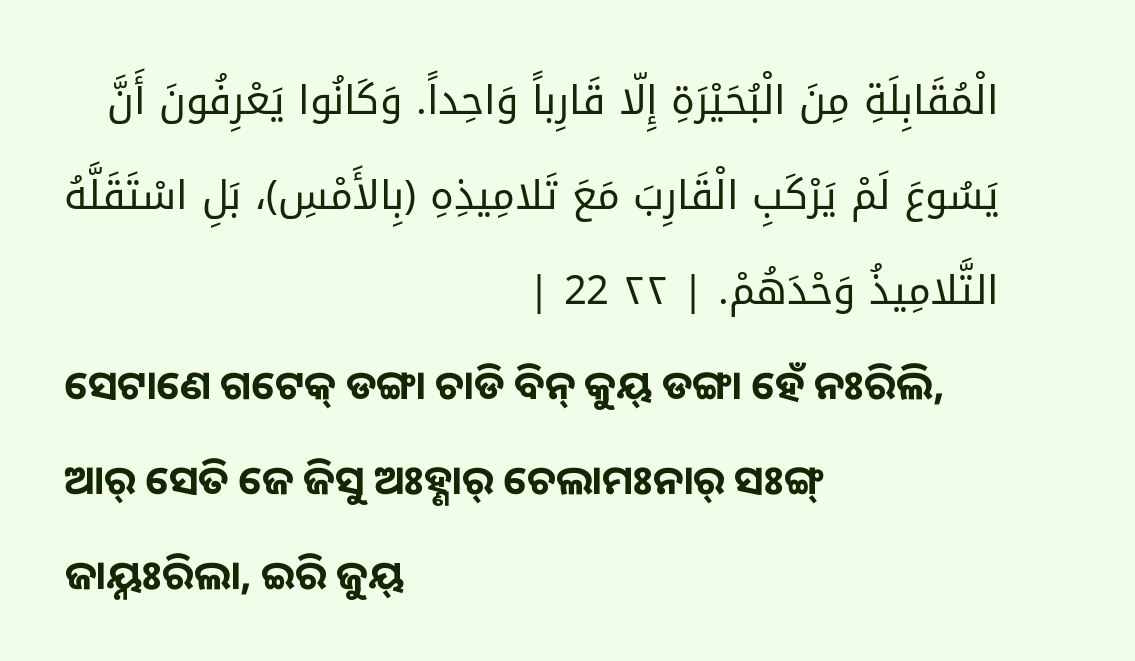الْمُقَابِلَةِ مِنَ الْبُحَيْرَةِ إِلّا قَارِباً وَاحِداً. وَكَانُوا يَعْرِفُونَ أَنَّ يَسُوعَ لَمْ يَرْكَبِ الْقَارِبَ مَعَ تَلامِيذِهِ (بِالأَمْسِ)، بَلِ اسْتَقَلَّهُ التَّلامِيذُ وَحْدَهُمْ. | ٢٢ 22 |
ସେଟାଣେ ଗଟେକ୍ ଡଙ୍ଗା ଚାଡି ବିନ୍ କୁୟ୍ ଡଙ୍ଗା ହେଁ ନଃରିଲି, ଆର୍ ସେତି ଜେ ଜିସୁ ଅଃହ୍ଣାର୍ ଚେଲାମଃନାର୍ ସଃଙ୍ଗ୍ ଜାୟ୍ନଃରିଲା, ଇରି ଜୁୟ୍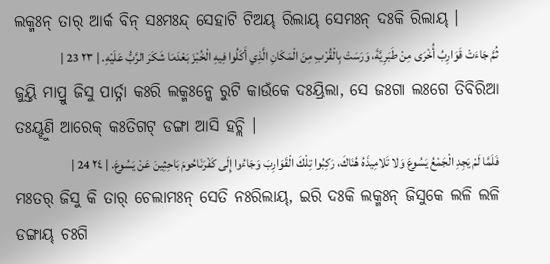ଲକ୍ମଃନ୍ ତାର୍ ଆର୍କ ବିନ୍ ସଃମଃନ୍ଦ୍ ସେହାଟି ଟିଅୟ୍ ରିଲାୟ୍ ସେମଃନ୍ ଦଃକି ରିଲାୟ୍ ।
ثُمَّ جَاءَتْ قَوَارِبُ أُخْرَى مِنْ طَبَرِيَّةَ، وَرَسَتْ بِالْقُرْبِ مِنَ الْمَكَانِ الَّذِي أَكَلُوا فِيهِ الْخُبْزَ بَعْدَمَا شَكَرَ الرَّبُّ عَلَيْهِ. | ٢٣ 23 |
ଜୁୟ୍ତି ମାପ୍ରୁ ଜିସୁ ପାର୍ତ୍ନା କଃରି ଲକ୍ମଃନ୍କେ ରୁଟି କାଉଁକେ ଦଃୟ୍ରିଲା, ସେ ଜଃଗା ଲଃଗେ ତିବିରିଆ ତଃୟ୍ହୁଣି ଆରେକ୍ କଃତିଗଟ୍ ଡଙ୍ଗା ଆସି ହଚ୍ଲି ।
فَلَمَّا لَمْ يَجِدِ الْجَمْعُ يَسُوعَ وَلا تَلامِيذَهُ هُنَاكَ، رَكِبُوا تِلْكَ الْقَوَارِبَ وَجَاءُوا إِلَى كَفْرَنَاحُومَ بَاحِثِينَ عَنْ يَسُوعَ. | ٢٤ 24 |
ମଃତର୍ ଜିସୁ କି ତାର୍ ଚେଲାମଃନ୍ ସେତି ନଃରିଲାୟ୍, ଇରି ଦଃକି ଲକ୍ମଃନ୍ ଜିସୁକେ ଲଳି ଲଳି ଡଙ୍ଗାୟ୍ ଚଃଗି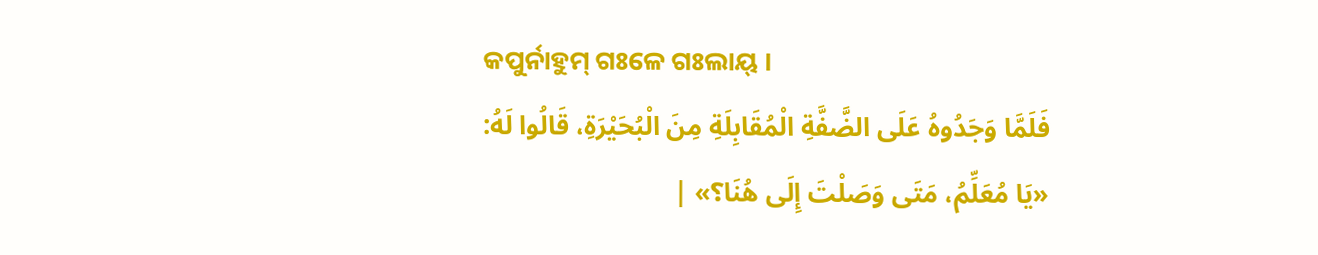କପୁର୍ନାହୁମ୍ ଗଃଳେ ଗଃଲାୟ୍ ।
فَلَمَّا وَجَدُوهُ عَلَى الضَّفَّةِ الْمُقَابِلَةِ مِنَ الْبُحَيْرَةِ، قَالُوا لَهُ: «يَا مُعَلِّمُ، مَتَى وَصَلْتَ إِلَى هُنَا؟» |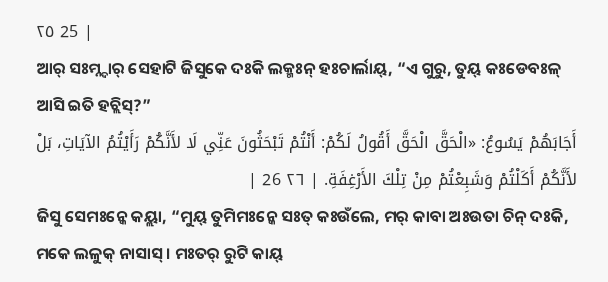٢٥ 25 |
ଆର୍ ସଃମ୍ନ୍ଦାର୍ ସେହାଟି ଜିସୁକେ ଦଃକି ଲକ୍ମଃନ୍ ହଃଚାର୍ଲାୟ୍, “ଏ ଗୁରୁ, ତୁୟ୍ କଃଡେବଃଳ୍ ଆସି ଇତି ହଚ୍ଲିସ୍?”
أَجَابَهُمْ يَسُوعُ: «الْحَقَّ الْحَقَّ أَقُولُ لَكُمْ: أَنْتُمْ تَبْحَثُونَ عَنِّي لَا لأَنَّكُمْ رَأَيْتُمُ الآيَاتِ، بَلْ لأَنَّكُمْ أَكَلْتُمْ وَشَبِعْتُمْ مِنْ تِلْكَ الأَرْغِفَةِ. | ٢٦ 26 |
ଜିସୁ ସେମଃନ୍କେ କୟ୍ଲା, “ମୁୟ୍ ତୁମିମଃନ୍କେ ସଃତ୍ କଃଉଁଲେ, ମର୍ କାବା ଅଃଉତା ଚିନ୍ ଦଃକି, ମକେ ଲଳୁକ୍ ନାସାସ୍ । ମଃତର୍ ରୁଟି କାୟ୍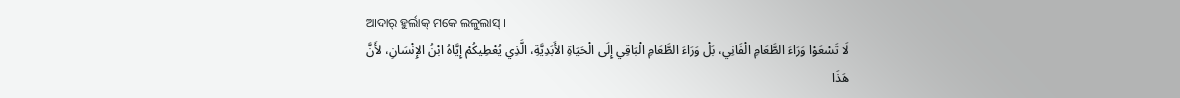ଆଦାର୍ ହୁର୍ଲାକ୍ ମକେ ଲଳୁଲାସ୍ ।
لَا تَسْعَوْا وَرَاءَ الطَّعَامِ الْفَانِي، بَلْ وَرَاءَ الطَّعَامِ الْبَاقِي إِلَى الْحَيَاةِ الأَبَدِيَّةِ، الَّذِي يُعْطِيكُمْ إِيَّاهُ ابْنُ الإِنْسَانِ، لأَنَّ هَذَا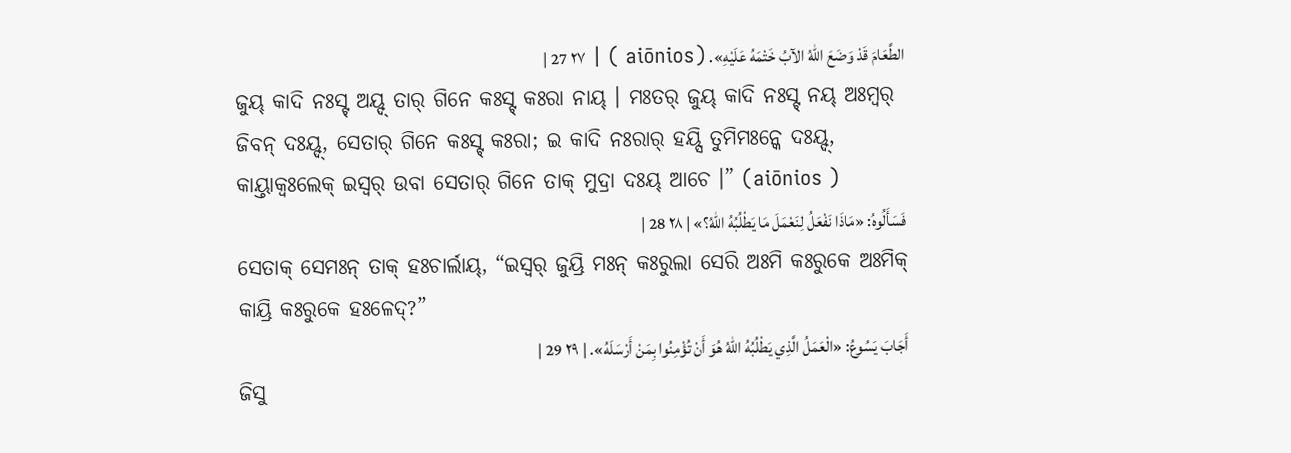الطَّعَامَ قَدْ وَضَعَ اللهُ الآبُ خَتْمَهُ عَلَيْهِ». (aiōnios ) | ٢٧ 27 |
ଜୁୟ୍ କାଦି ନଃସ୍ଟ୍ ଅୟ୍ଦ୍ ତାର୍ ଗିନେ କଃସ୍ଟ୍ କଃରା ନାୟ୍ । ମଃତର୍ ଜୁୟ୍ କାଦି ନଃସ୍ଟ୍ ନୟ୍ ଅଃମ୍ବର୍ ଜିବନ୍ ଦଃୟ୍ଦ୍, ସେତାର୍ ଗିନେ କଃସ୍ଟ୍ କଃରା; ଇ କାଦି ନଃରାର୍ ହୟ୍ସି ତୁମିମଃନ୍କେ ଦଃୟ୍ଦ୍, କାୟ୍ତାକ୍ବଃଲେକ୍ ଇସ୍ୱର୍ ଉବା ସେତାର୍ ଗିନେ ତାକ୍ ମୁଦ୍ରା ଦଃୟ୍ ଆଚେ ।” (aiōnios )
فَسَأَلُوهُ: «مَاذَا نَفْعَلُ لِنَعْمَلَ مَا يَطْلُبُهُ اللهُ؟» | ٢٨ 28 |
ସେତାକ୍ ସେମଃନ୍ ତାକ୍ ହଃଚାର୍ଲାୟ୍, “ଇସ୍ୱର୍ ଜୁୟ୍ରି ମଃନ୍ କଃରୁଲା ସେରି ଅଃମି କଃରୁକେ ଅଃମିକ୍ କାୟ୍ରି କଃରୁକେ ହଃଳେଦ୍?”
أَجَابَ يَسُوعُ: «الْعَمَلُ الَّذِي يَطْلُبُهُ اللهُ هُوَ أَنْ تُؤْمِنُوا بِمَنْ أَرْسَلَهُ». | ٢٩ 29 |
ଜିସୁ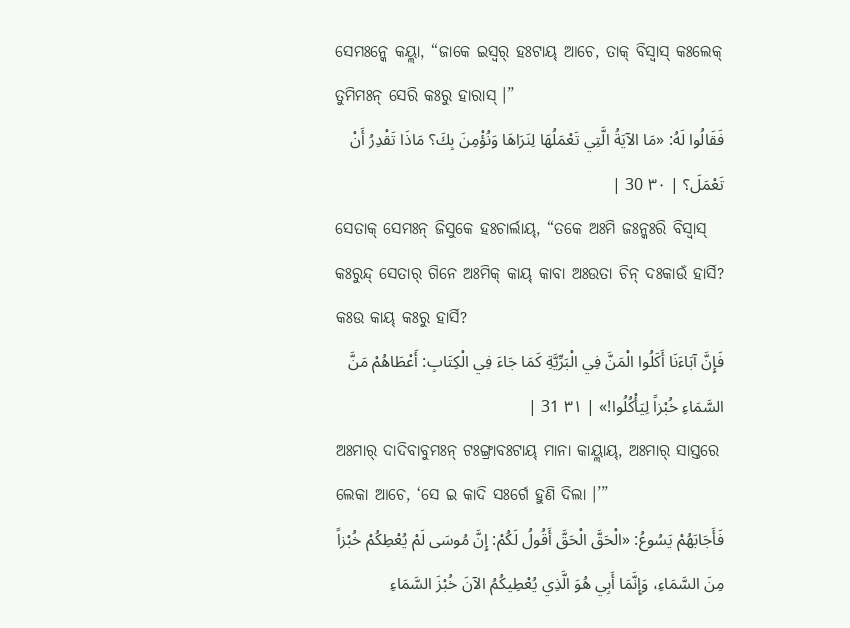ସେମଃନ୍କେ କୟ୍ଲା, “ଜାକେ ଇସ୍ୱର୍ ହଃଟାୟ୍ ଆଚେ, ତାକ୍ ବିସ୍ୱାସ୍ କଃଲେକ୍ ତୁମିମଃନ୍ ସେରି କଃରୁ ହାରାସ୍ ।”
فَقَالُوا لَهُ: «مَا الآيَةُ الَّتِي تَعْمَلُهَا لِنَرَاهَا وَنُؤْمِنَ بِكَ؟ مَاذَا تَقْدِرُ أَنْ تَعْمَلَ؟ | ٣٠ 30 |
ସେତାକ୍ ସେମଃନ୍ ଜିସୁକେ ହଃଚାର୍ଲାୟ୍, “ତକେ ଅଃମି ଜଃନ୍କଃରି ବିସ୍ୱାସ୍ କଃରୁନ୍ଦ୍ ସେତାର୍ ଗିନେ ଅଃମିକ୍ କାୟ୍ କାବା ଅଃଉତା ଚିନ୍ ଦଃକାଉଁ ହାର୍ସି? କଃଉ କାୟ୍ କଃରୁ ହାର୍ସି?
فَإِنَّ آبَاءَنَا أَكَلُوا الْمَنَّ فِي الْبَرِّيَّةِ كَمَا جَاءَ فِي الْكِتَابِ: أَعْطَاهُمْ مَنَّ السَّمَاءِ خُبْزاً لِيَأْكُلُوا!» | ٣١ 31 |
ଅଃମାର୍ ଦାଦିବାବୁମଃନ୍ ଟଃଙ୍ଗ୍ରାବଃଟାୟ୍ ମାନା କାୟ୍ଲାୟ୍, ଅଃମାର୍ ସାସ୍ତରେ ଲେକା ଆଚେ, ‘ସେ ଇ କାଦି ସଃର୍ଗେ ହୁଣି ଦିଲା ।’”
فَأَجَابَهُمْ يَسُوعُ: «الْحَقَّ الْحَقَّ أَقُولُ لَكُمْ: إِنَّ مُوسَى لَمْ يُعْطِكُمْ خُبْزاً مِنَ السَّمَاءِ، وَإِنَّمَا أَبِي هُوَ الَّذِي يُعْطِيكُمُ الآنَ خُبْزَ السَّمَاءِ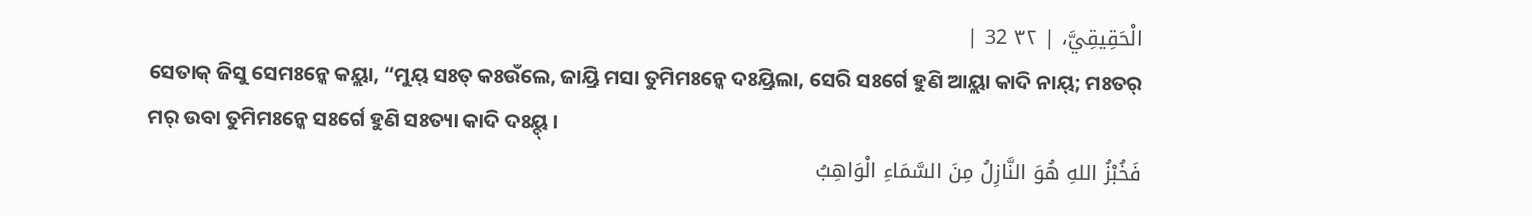الْحَقِيقِيَّ، | ٣٢ 32 |
ସେତାକ୍ ଜିସୁ ସେମଃନ୍କେ କୟ୍ଲା, “ମୁୟ୍ ସଃତ୍ କଃଉଁଲେ, ଜାୟ୍ରି ମସା ତୁମିମଃନ୍କେ ଦଃୟ୍ରିଲା, ସେରି ସଃର୍ଗେ ହୁଣି ଆୟ୍ଲା କାଦି ନାୟ୍; ମଃତର୍ ମର୍ ଉବା ତୁମିମଃନ୍କେ ସଃର୍ଗେ ହୁଣି ସଃତ୍ୟା କାଦି ଦଃୟ୍ଦ୍ ।
فَخُبْزُ اللهِ هُوَ النَّازِلُ مِنَ السَّمَاءِ الْوَاهِبُ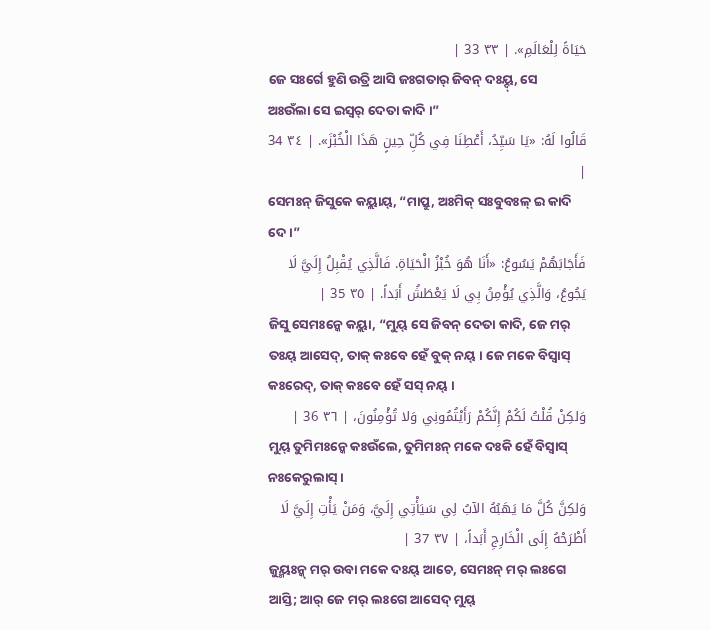حَيَاةً لِلْعَالَمِ». | ٣٣ 33 |
ଜେ ସଃର୍ଗେ ହୁଣି ଉତ୍ରି ଆସି ଜଃଗତାର୍ ଜିବନ୍ ଦଃୟ୍ଦ୍, ସେ ଅଃଉଁଲା ସେ ଇସ୍ୱର୍ ଦେତା କାଦି ।”
قَالُوا لَهُ: «يَا سَيِّدُ، أَعْطِنَا فِي كُلِّ حِينٍ هَذَا الْخُبْزَ». | ٣٤ 34 |
ସେମଃନ୍ ଜିସୁକେ କୟ୍ଲାୟ୍, “ମାପ୍ରୁ, ଅଃମିକ୍ ସଃବୁବଃଳ୍ ଇ କାଦି ଦେ ।”
فَأَجَابَهُمْ يَسُوعُ: «أَنَا هُوَ خُبْزُ الْحَيَاةِ. فَالَّذِي يُقْبِلُ إِلَيَّ لَا يَجُوعُ، وَالَّذِي يُؤْمِنُ بِي لَا يَعْطَشُ أَبَداً. | ٣٥ 35 |
ଜିସୁ ସେମଃନ୍କେ କୟ୍ଲା, “ମୁୟ୍ ସେ ଜିବନ୍ ଦେତା କାଦି, ଜେ ମର୍ ତଃୟ୍ ଆସେଦ୍, ତାକ୍ କଃବେ ହେଁ ବୁକ୍ ନୟ୍ । ଜେ ମକେ ବିସ୍ୱାସ୍ କଃରେଦ୍, ତାକ୍ କଃବେ ହେଁ ସସ୍ ନୟ୍ ।
وَلكِنْ قُلْتُ لَكُمْ إِنَّكُمْ رَأَيْتُمُونِي وَلا تُؤْمِنُونَ، | ٣٦ 36 |
ମୁୟ୍ ତୁମିମଃନ୍କେ କଃଉଁଲେ, ତୁମିମଃନ୍ ମକେ ଦଃକି ହେଁ ବିସ୍ୱାସ୍ ନଃକେରୁଲାସ୍ ।
وَلكِنَّ كُلَّ مَا يَهَبُهُ الآبُ لِي سَيَأْتِي إِلَيَّ، وَمَنْ يَأْتِ إِلَيَّ لَا أَطْرَحْهُ إِلَى الْخَارِجِ أَبَداً، | ٣٧ 37 |
ଜୁୟ୍ମଃନ୍କ୍ ମର୍ ଉବା ମକେ ଦଃୟ୍ ଆଚେ, ସେମଃନ୍ ମର୍ ଲଃଗେ ଆସ୍ତି; ଆର୍ ଜେ ମର୍ ଲଃଗେ ଆସେଦ୍ ମୁୟ୍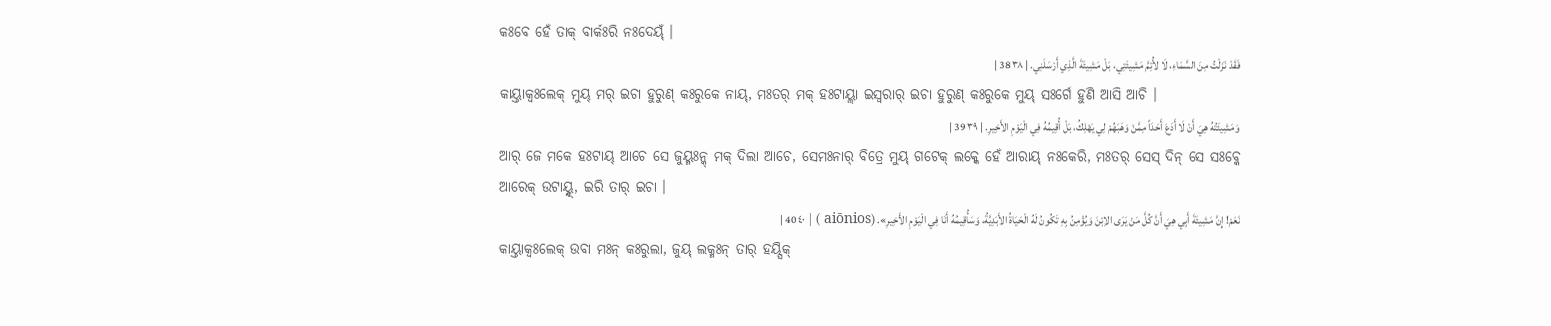କଃବେ ହେଁ ତାକ୍ ବାର୍କଃରି ନଃଦେୟ୍ଁ ।
فَقَدْ نَزَلْتُ مِنَ السَّمَاءِ، لَا لأُتِمَّ مَشِيئَتِي، بَلْ مَشِيئَةَ الَّذِي أَرْسَلَنِي. | ٣٨ 38 |
କାୟ୍ତାକ୍ବଃଲେକ୍ ମୁୟ୍ ମର୍ ଇଚା ହୁରୁଣ୍ କଃରୁକେ ନାୟ୍, ମଃତର୍ ମକ୍ ହଃଟାୟ୍ଲା ଇସ୍ୱରାର୍ ଇଚା ହୁରୁଣ୍ କଃରୁକେ ମୁୟ୍ ସଃର୍ଗେ ହୁଣି ଆସି ଆଚି ।
وَمَشِيئَتُهُ هِيَ أَنْ لَا أَدَعَ أَحَدَاً مِمَّنْ وَهَبَهُمْ لِي يَهْلِكُ، بَلْ أُقِيمُهُ فِي الْيَوْمِ الأَخِيرِ. | ٣٩ 39 |
ଆର୍ ଜେ ମକେ ହଃଟାୟ୍ ଆଚେ ସେ ଜୁୟ୍ମଃନ୍କ୍ ମକ୍ ଦିଲା ଆଚେ, ସେମଃନାର୍ ବିତ୍ରେ ମୁୟ୍ ଗଟେକ୍ ଲକ୍କେ ହେଁ ଆରାୟ୍ ନଃକେରି, ମଃତର୍ ସେସ୍ ଦିନ୍ ସେ ସଃବ୍କେ ଆରେକ୍ ଉଟାୟ୍ନ୍ଦ୍, ଇରି ତାର୍ ଇଚା ।
نَعَمْ! إِنَّ مَشِيئَةَ أَبِي هِيَ أَنَّ كُلَّ مَنْ يَرَى الاِبْنَ وَيُؤْمِنُ بِهِ تَكُونُ لَهُ الْحَيَاةُ الأَبَدِيَّةُ، وَسَأُقِيمُهُ أَنَا فِي الْيَوْمِ الأَخِيرِ». (aiōnios ) | ٤٠ 40 |
କାୟ୍ତାକ୍ବଃଲେକ୍ ଉବା ମଃନ୍ କଃରୁଲା, ଜୁୟ୍ ଲକ୍ମଃନ୍ ତାର୍ ହୟ୍ସିକ୍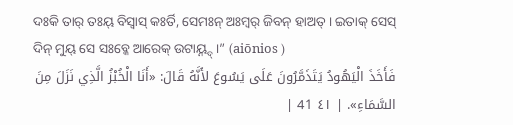ଦଃକି ତାର୍ ତଃୟ୍ ବିସ୍ୱାସ୍ କଃର୍ତି, ସେମଃନ୍ ଅଃମ୍ବର୍ ଜିବନ୍ ହାଅତ୍ । ଇତାକ୍ ସେସ୍ ଦିନ୍ ମୁୟ୍ ସେ ସଃବ୍କେ ଆରେକ୍ ଉଟାୟ୍ନ୍ଦ୍ ।” (aiōnios )
فَأَخَذَ الْيَهُودُ يَتَذَمَّرُونَ عَلَى يَسُوعَ لأَنَّهُ قَالَ: «أَنَا الْخُبْزُ الَّذِي نَزَلَ مِنَ السَّمَاءِ». | ٤١ 41 |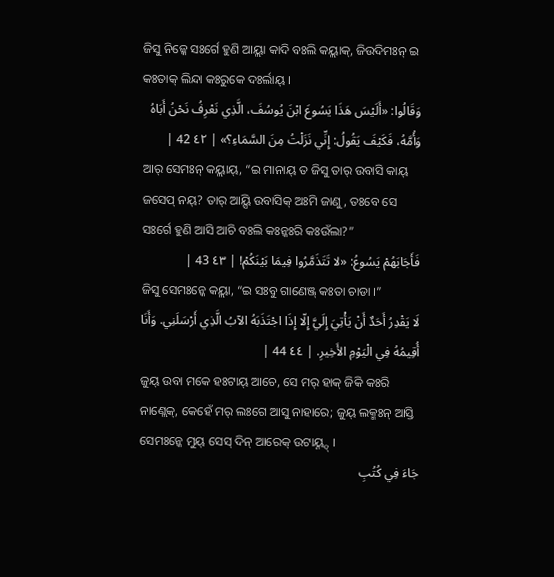ଜିସୁ ନିଜ୍କେ ସଃର୍ଗେ ହୁଣି ଆୟ୍ଲା କାଦି ବଃଲି କୟ୍ଲାକ୍, ଜିଉଦିମଃନ୍ ଇ କଃତାକ୍ ଲିନ୍ଦା କଃରୁକେ ଦଃର୍ଲାୟ୍ ।
وَقَالُوا: «أَلَيْسَ هَذَا يَسُوعَ ابْنَ يُوسُفَ، الَّذِي نَعْرِفُ نَحْنُ أَبَاهُ وَأُمَّهُ، فَكَيْفَ يَقُولُ: إِنِّي نَزَلْتُ مِنَ السَّمَاءِ؟» | ٤٢ 42 |
ଆର୍ ସେମଃନ୍ କୟ୍ଲାୟ୍, “ଇ ମାନାୟ୍ ତ ଜିସୁ ତାର୍ ଉବାସି କାୟ୍ ଜସେପ୍ ନୟ୍? ତାର୍ ଆୟ୍ସି ଉବାସିକ୍ ଅଃମି ଜାଣୁ, ତଃବେ ସେ ସଃର୍ଗେ ହୁଣି ଆସି ଆଚି ବଃଲି କଃନ୍କଃରି କଃଉଁଲା?”
فَأَجَابَهُمْ يَسُوعُ: «لا تَتَذَمَّرُوا فِيمَا بَيْنَكُمْ! | ٤٣ 43 |
ଜିସୁ ସେମଃନ୍କେ କୟ୍ଲା, “ଇ ସଃବୁ ଗାଣେଞ୍ଜ୍ କଃତା ଚାଡା ।”
لَا يَقْدِرُ أَحَدٌ أَنْ يَأْتِيَ إِلَيَّ إِلّا إِذَا اجْتَذَبَهُ الآبُ الَّذِي أَرْسَلَنِي. وَأَنَا أُقِيمُهُ فِي الْيَوْمِ الأَخِيرِ. | ٤٤ 44 |
ଜୁୟ୍ ଉବା ମକେ ହଃଟାୟ୍ ଆଚେ, ସେ ମର୍ ହାକ୍ ଜିକି କଃରି ନାଣ୍ଲେକ୍, କେହେଁ ମର୍ ଲଃଗେ ଆସୁ ନାହାରେ; ଜୁୟ୍ ଲକ୍ମଃନ୍ ଆସ୍ତି ସେମଃନ୍କେ ମୁୟ୍ ସେସ୍ ଦିନ୍ ଆରେକ୍ ଉଟାୟ୍ନ୍ଦ୍ ।
جَاءَ فِي كُتُبِ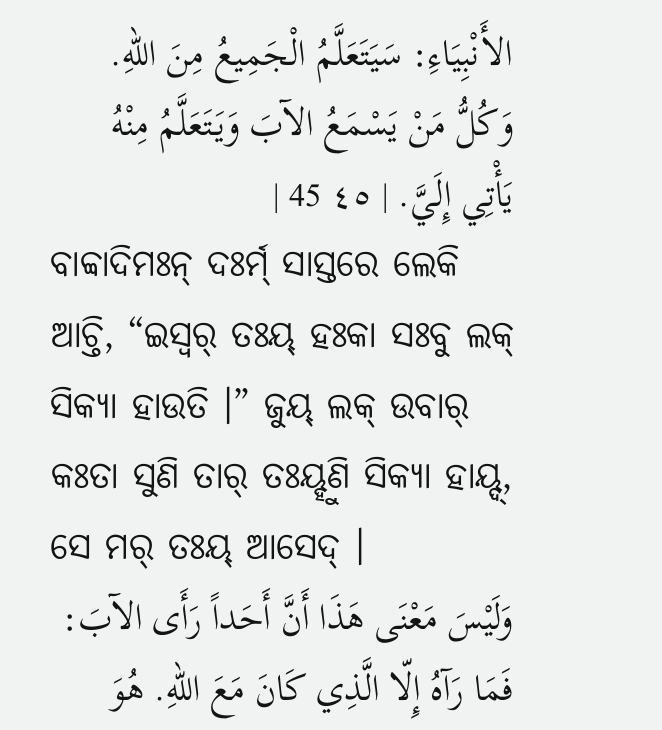الأَنْبِيَاءِ: سَيَتَعَلَّمُ الْجَمِيعُ مِنَ اللهِ. وَكُلُّ مَنْ يَسْمَعُ الآبَ وَيَتَعَلَّمُ مِنْهُ يَأْتِي إِلَيَّ. | ٤٥ 45 |
ବାବ୍ବାଦିମଃନ୍ ଦଃର୍ମ୍ ସାସ୍ତରେ ଲେକି ଆଚ୍ତି, “ଇସ୍ୱର୍ ତଃୟ୍ ହଃକା ସଃବୁ ଲକ୍ ସିକ୍ୟା ହାଉତି ।” ଜୁୟ୍ ଲକ୍ ଉବାର୍ କଃତା ସୁଣି ତାର୍ ତଃୟ୍ହୁଣି ସିକ୍ୟା ହାୟ୍ଦ୍, ସେ ମର୍ ତଃୟ୍ ଆସେଦ୍ ।
وَلَيْسَ مَعْنَى هَذَا أَنَّ أَحَداً رَأَى الآبَ: فَمَا رَآهُ إِلّا الَّذِي كَانَ مَعَ اللهِ. هُوَ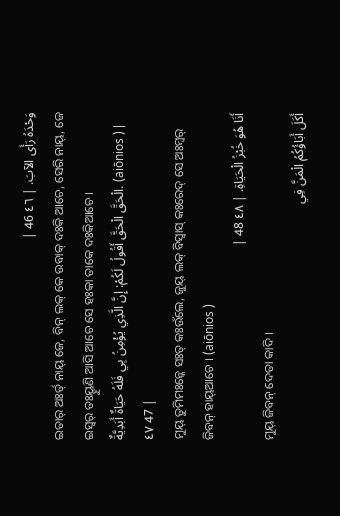وَحْدَهُ رَأَى الآبَ. | ٤٦ 46 |
ଇତାର୍ ଅଃର୍ତ୍ ନାୟ୍ ଜେ, ବିନ୍ ଲକ୍ କେ ଉବାକ୍ ଦଃକି ଆଚେ, ସେରି ନାୟ୍, ଜେ ଇସ୍ୱର୍ ତଃୟ୍ହୁଣି ଆସି ଆଚେ ସେ ହଃକା ତାକେ ଦଃକିଆଚେ ।
الْحَقَّ الْحَقَّ أَقُولُ لَكُمْ: إِنَّ الَّذِي يُؤْمِنُ بِي فَلَهُ حَيَاةٌ أَبَدِيَّةٌ. (aiōnios ) | ٤٧ 47 |
ମୁୟ୍ ତୁମିମଃନ୍କେ ସଃତ୍ କଃଉଁଲେ, ଜୁୟ୍ ଲକ୍ ବିସ୍ୱାସ୍ କଃରେଦ୍ ସେ ଅଃମ୍ବର୍ ଜିବନ୍ ହାୟ୍ଆଚେ । (aiōnios )
أَنَا هُوَ خُبْزُ الْحَيَاةِ. | ٤٨ 48 |
ମୁୟ୍ ଜିବନ୍ ଦେତା କାଦି ।
أَكَلَ أَبَاؤُكُمُ الْمَنَّ فِي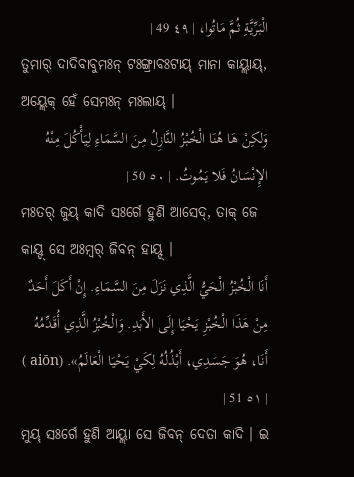الْبَرِّيَّةِ ثُمَّ مَاتُوا، | ٤٩ 49 |
ତୁମାର୍ ଦାଦିବାବୁମଃନ୍ ଟଃଙ୍ଗ୍ରାବଃଟାୟ୍ ମାନା କାୟ୍ଲାୟ୍, ଅୟ୍ଲେକ୍ ହେଁ ସେମଃନ୍ ମଃଲାୟ୍ ।
وَلكِنْ هَا هُنَا الْخُبْزُ النَّازِلُ مِنَ السَّمَاءِ لِيَأْكُلَ مِنْهُ الإِنْسَانُ فَلا يَمُوتُ. | ٥٠ 50 |
ମଃତର୍ ଜୁୟ୍ କାଦି ସଃର୍ଗେ ହୁଣି ଆସେଦ୍, ତାକ୍ ଜେ କାୟ୍ଦ୍ ସେ ଅଃମ୍ବର୍ ଜିବନ୍ ହାୟ୍ଦ୍ ।
أَنَا الْخُبْزُ الْحَيُّ الَّذِي نَزَلَ مِنَ السَّمَاءِ. إِنْ أَكَلَ أَحَدٌ مِنْ هَذَا الْخُبْزِ يَحْيَا إِلَى الأَبَدِ. وَالْخُبْزُ الَّذِي أُقَدِّمُهُ أَنَا، هُوَ جَسَدِي، أَبْذُلُهُ لِكَيْ يَحْيَا الْعَالَمُ». (aiōn ) | ٥١ 51 |
ମୁୟ୍ ସଃର୍ଗେ ହୁଣି ଆୟ୍ଲା ସେ ଜିବନ୍ ଦେତା କାଦି । ଇ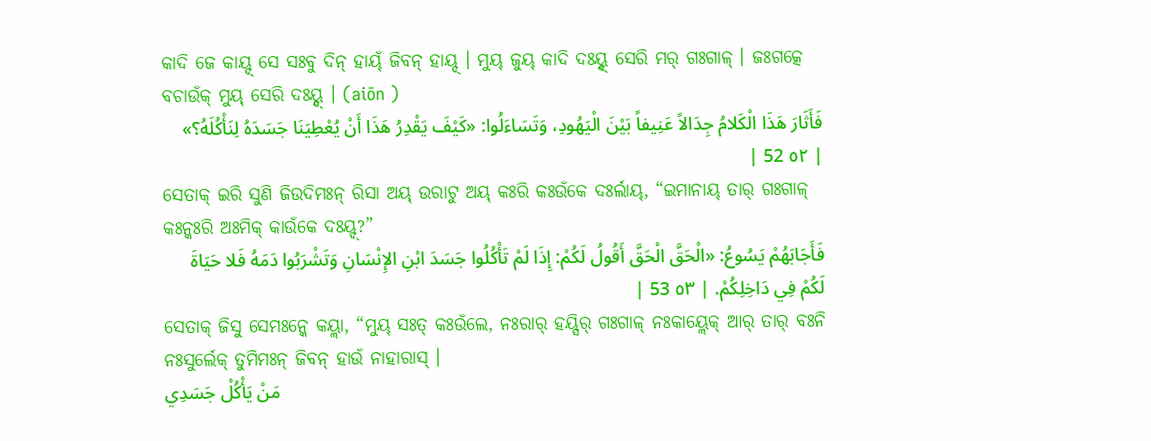କାଦି ଜେ କାୟ୍ଦ୍ ସେ ସଃବୁ ଦିନ୍ ହାୟ୍ଁ ଜିବନ୍ ହାୟ୍ଦ୍ । ମୁୟ୍ ଜୁୟ୍ କାଦି ଦଃୟ୍ନ୍ଦ୍ ସେରି ମର୍ ଗଃଗାଳ୍ । ଜଃଗତ୍କେ ବଚାଉଁକ୍ ମୁୟ୍ ସେରି ଦଃୟ୍ନ୍ଦ୍ । (aiōn )
فَأَثَارَ هَذَا الْكَلامُ جِدَالاً عَنِيفاً بَيْنَ الْيَهُودِ، وَتَسَاءَلُوا: «كَيْفَ يَقْدِرُ هَذَا أَنْ يُعْطِيَنَا جَسَدَهُ لِنَأْكُلَهُ؟» | ٥٢ 52 |
ସେତାକ୍ ଇରି ସୁଣି ଜିଉଦିମଃନ୍ ରିସା ଅୟ୍ ଉରାଟୁ ଅୟ୍ କଃରି କଃଉଁକେ ଦଃର୍ଲାୟ୍, “ଇମାନାୟ୍ ତାର୍ ଗଃଗାଳ୍ କଃନ୍କଃରି ଅଃମିକ୍ କାଉଁକେ ଦଃୟ୍ଦ୍?”
فَأَجَابَهُمْ يَسُوعُ: «الْحَقَّ الْحَقَّ أَقُولُ لَكُمْ: إِذَا لَمْ تَأْكُلُوا جَسَدَ ابْنِ الإِنْسَانِ وَتَشْرَبُوا دَمَهُ فَلا حَيَاةَ لَكُمْ فِي دَاخِلِكُمْ. | ٥٣ 53 |
ସେତାକ୍ ଜିସୁ ସେମଃନ୍କେ କୟ୍ଲା, “ମୁୟ୍ ସଃତ୍ କଃଉଁଲେ, ନଃରାର୍ ହୟ୍ସିର୍ ଗଃଗାଳ୍ ନଃକାୟ୍ଲେକ୍ ଆର୍ ତାର୍ ବଃନି ନଃସୁର୍ଲେକ୍ ତୁମିମଃନ୍ ଜିବନ୍ ହାଉଁ ନାହାରାସ୍ ।
مَنْ يَأْكُلْ جَسَدِي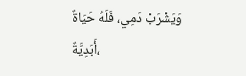وَيَشْرَبْ دَمِي، فَلَهُ حَيَاةٌ أَبَدِيَّةٌ،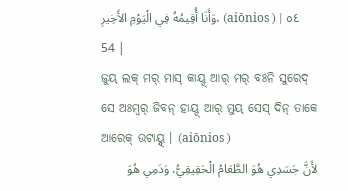وَأَنَا أُقِيمُهُ فِي الْيَوْمِ الأَخِيرِ، (aiōnios ) | ٥٤ 54 |
ଜୁୟ୍ ଲକ୍ ମର୍ ମାସ୍ କାୟ୍ଦ୍ ଆର୍ ମର୍ ବଃନି ସୁରେଦ୍ ସେ ଅଃମ୍ବର୍ ଜିବନ୍ ହାୟ୍ଦ୍ ଆର୍ ମୁୟ୍ ସେସ୍ ଦିନ୍ ତାକେ ଆରେକ୍ ଉଟାୟ୍ନ୍ଦ୍ । (aiōnios )
لأَنَّ جَسَدِي هُوَ الطَّعَامُ الْحَقِيقِيُّ، وَدَمِي هُوَ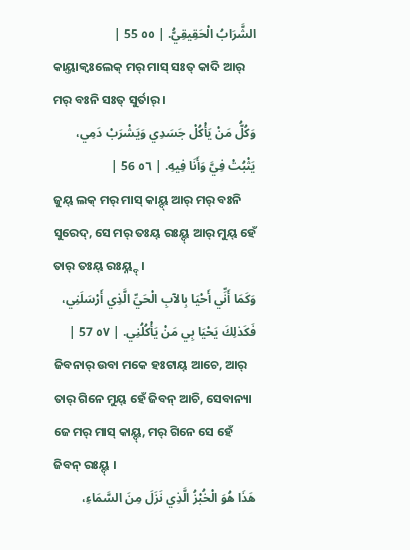الشَّرَابُ الْحَقِيقِيُّ. | ٥٥ 55 |
କାୟ୍ତାକ୍ବଃଲେକ୍ ମର୍ ମାସ୍ ସଃତ୍ କାଦି ଆର୍ ମର୍ ବଃନି ସଃତ୍ ସୁର୍ତାର୍ ।
وَكُلُّ مَنْ يَأْكُلْ جَسَدِي وَيَشْرَبْ دَمِي، يَثْبُتْ فِيَّ وَأَنَا فِيهِ. | ٥٦ 56 |
ଜୁୟ୍ ଲକ୍ ମର୍ ମାସ୍ କାୟ୍ଦ୍ ଆର୍ ମର୍ ବଃନି ସୁରେଦ୍, ସେ ମର୍ ତଃୟ୍ ରଃୟ୍ଦ୍ ଆର୍ ମୁୟ୍ ହେଁ ତାର୍ ତଃୟ୍ ରଃୟ୍ନ୍ଦ୍ ।
وَكَمَا أَنِّي أَحْيَا بِالآبِ الْحَيِّ الَّذِي أَرْسَلَنِي، فَكَذلِكَ يَحْيَا بِي مَنْ يَأْكُلُنِي. | ٥٧ 57 |
ଜିବନାର୍ ଉବା ମକେ ହଃଟାୟ୍ ଆଚେ, ଆର୍ ତାର୍ ଗିନେ ମୁୟ୍ ହେଁ ଜିବନ୍ ଆଚି, ସେବାନ୍ୟା ଜେ ମର୍ ମାସ୍ କାୟ୍ଦ୍, ମର୍ ଗିନେ ସେ ହେଁ ଜିବନ୍ ରଃୟ୍ଦ୍ ।
هَذَا هُوَ الْخُبْزُ الَّذِي نَزَلَ مِنَ السَّمَاءِ،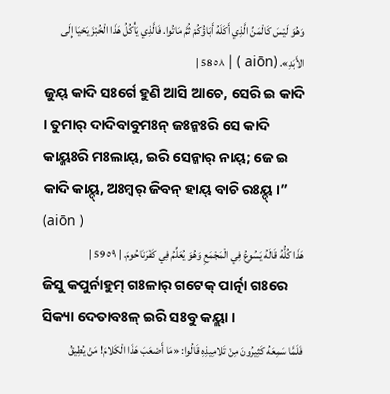وَهُوَ لَيْسَ كَالْمَنِّ الَّذِي أَكَلَهُ أَبَاؤُكُمْ ثُمَّ مَاتُوا. فَالَّذِي يَأْكُلُ هَذَا الْخُبْزَ يَحْيَا إِلَى الأَبَدِ». (aiōn ) | ٥٨ 58 |
ଜୁୟ୍ କାଦି ସଃର୍ଗେ ହୁଣି ଆସି ଆଚେ, ସେରି ଇ କାଦି । ତୁମାର୍ ଦାଦିବାବୁମଃନ୍ ଜଃନ୍କଃରି ସେ କାଦି କାୟ୍କଃରି ମଃଲାୟ୍, ଇରି ସେନ୍କାର୍ ନାୟ୍; ଜେ ଇ କାଦି କାୟ୍ଦ୍, ଅଃମ୍ବର୍ ଜିବନ୍ ହାୟ୍ ବାଚି ରଃୟ୍ଦ୍ ।” (aiōn )
هَذَا كُلُّهُ قَالَهُ يَسُوعُ فِي الْمَجْمَعِ وَهُوَ يُعَلِّمُ فِي كَفْرَنَاحُومَ. | ٥٩ 59 |
ଜିସୁ କପୁର୍ନାହୁମ୍ ଗଃଳାର୍ ଗଟେକ୍ ପାର୍ତ୍ନା ଗଃରେ ସିକ୍ୟା ଦେତାବଃଳ୍ ଇରି ସଃବୁ କୟ୍ଲା ।
فَلَمَّا سَمِعَهُ كَثِيرُونَ مِنْ تَلامِيذِهِ قَالُوا: «مَا أَصْعَبَ هَذَا الْكَلامَ! مَنْ يُطِيقُ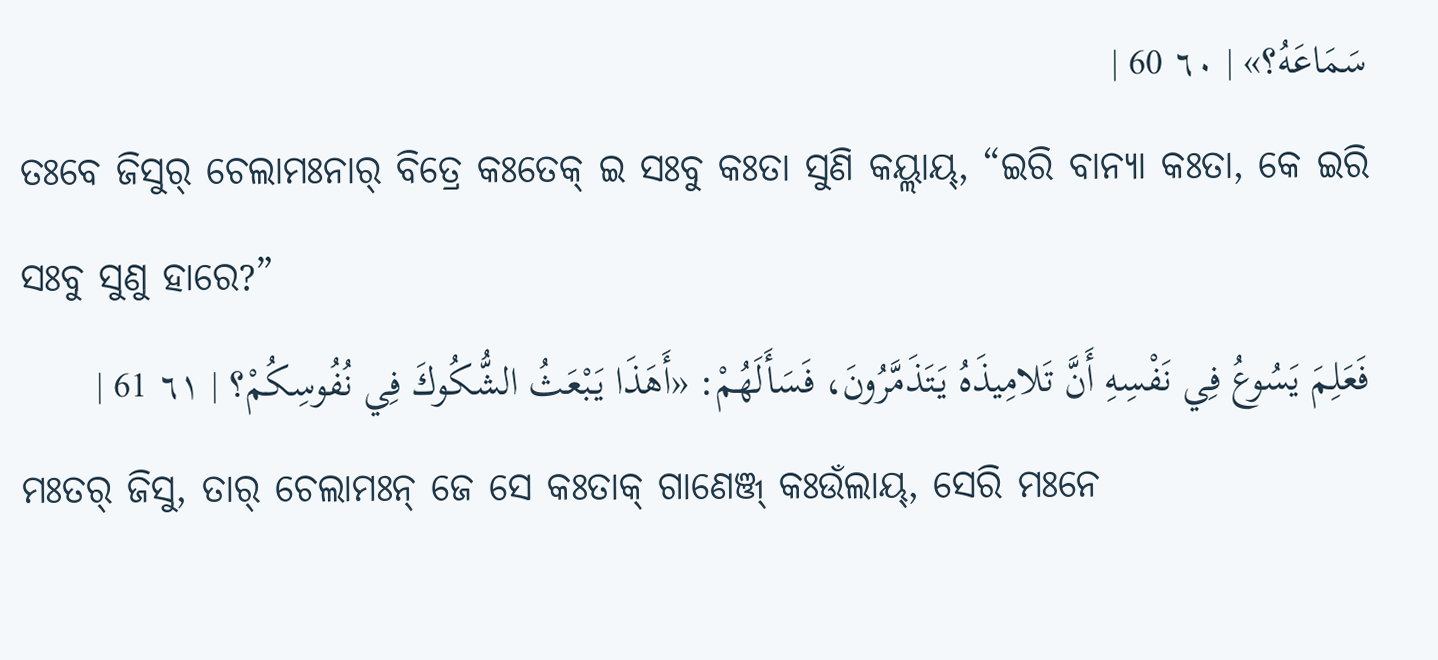سَمَاعَهُ؟» | ٦٠ 60 |
ତଃବେ ଜିସୁର୍ ଚେଲାମଃନାର୍ ବିତ୍ରେ କଃତେକ୍ ଇ ସଃବୁ କଃତା ସୁଣି କୟ୍ଲାୟ୍, “ଇରି ବାନ୍ୟା କଃତା, କେ ଇରି ସଃବୁ ସୁଣୁ ହାରେ?”
فَعَلِمَ يَسُوعُ فِي نَفْسِهِ أَنَّ تَلامِيذَهُ يَتَذَمَّرُونَ، فَسَأَلَهُمْ: «أَهَذَا يَبْعَثُ الشُّكُوكَ فِي نُفُوسِكُمْ؟ | ٦١ 61 |
ମଃତର୍ ଜିସୁ, ତାର୍ ଚେଲାମଃନ୍ ଜେ ସେ କଃତାକ୍ ଗାଣେଞ୍ଜ୍ କଃଉଁଲାୟ୍, ସେରି ମଃନେ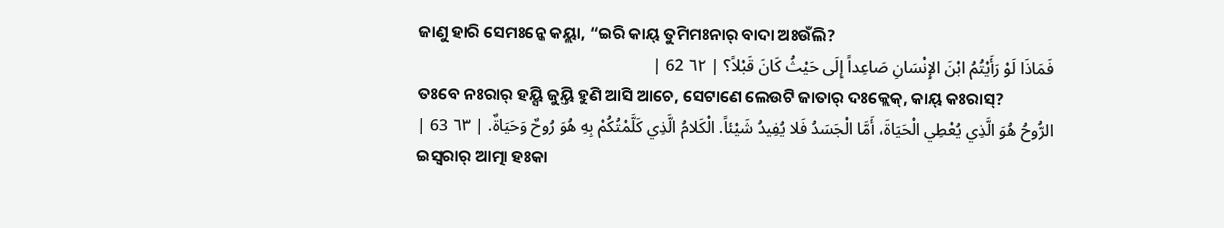ଜାଣୁ ହାରି ସେମଃନ୍କେ କୟ୍ଲା, “ଇରି କାୟ୍ ତୁମିମଃନାର୍ ବାଦା ଅଃଉଁଲି?
فَمَاذَا لَوْ رَأَيْتُمُ ابْنَ الإِنْسَانِ صَاعِداً إِلَى حَيْثُ كَانَ قَبْلاً؟ | ٦٢ 62 |
ତଃବେ ନଃରାର୍ ହୟ୍ସି ଜୁୟ୍ତି ହୁଣି ଆସି ଆଚେ, ସେଟାଣେ ଲେଉଟି ଜାତାର୍ ଦଃକ୍ଲେକ୍, କାୟ୍ କଃରାସ୍?
الرُّوحُ هُوَ الَّذِي يُعْطِي الْحَيَاةَ، أَمَّا الْجَسَدُ فَلا يُفِيدُ شَيْئاً. الْكَلامُ الَّذِي كَلَّمْتُكُمْ بِهِ هُوَ رُوحٌ وَحَيَاةٌ. | ٦٣ 63 |
ଇସ୍ୱରାର୍ ଆତ୍ମା ହଃକା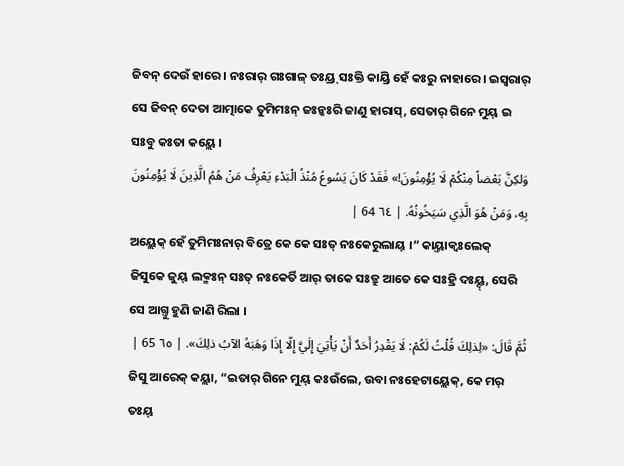ଜିବନ୍ ଦେଉଁ ହାରେ । ନଃରାର୍ ଗଃଗାଳ୍ ତଃୟ୍ର୍ ସଃକ୍ତି କାୟ୍ରି ହେଁ କଃରୁ ନାହାରେ । ଇସ୍ୱରାର୍ ସେ ଜିବନ୍ ଦେତା ଆତ୍ମାକେ ତୁମିମଃନ୍ ଜଃନ୍କଃରି ଜାଣୁ ହାରାସ୍, ସେତାର୍ ଗିନେ ମୁୟ୍ ଇ ସଃବୁ କଃତା କୟ୍ଲେ ।
وَلكِنَّ بَعْضاً مِنْكُمْ لَا يُؤْمِنُونَ!» فَقَدْ كَانَ يَسُوعُ مُنْذُ الْبَدْءِ يَعْرِفُ مَنْ هُمُ الَّذِينَ لَا يُؤْمِنُونَ بِهِ، وَمَنْ هُوَ الَّذِي سَيَخُونُهُ. | ٦٤ 64 |
ଅୟ୍ଲେକ୍ ହେଁ ତୁମିମଃନାର୍ ବିତ୍ରେ କେ କେ ସଃତ୍ ନଃକେରୁଲାୟ୍ ।” କାୟ୍ତାକ୍ବଃଲେକ୍ ଜିସୁକେ ଜୁୟ୍ ଲକ୍ମଃନ୍ ସଃତ୍ ନଃକେର୍ତି ଆର୍ ତାକେ ସଃତ୍ରୁ ଆତେ କେ ସଃହ୍ରି ଦଃୟ୍ଦ୍, ସେରି ସେ ଆଗ୍ତୁ ହୁଣି ଜାଣି ରିଲା ।
ثُمَّ قَالَ: «لِذلِكَ قُلْتُ لَكُمْ: لَا يَقْدِرُ أَحَدٌ أَنْ يَأْتِيَ إِلَيَّ إِلّا إِذَا وَهَبَهُ الآبُ ذلِكَ». | ٦٥ 65 |
ଜିସୁ ଆରେକ୍ କୟ୍ଲା, “ଇତାର୍ ଗିନେ ମୁୟ୍ କଃଉଁଲେ, ଉବା ନଃହେଟାୟ୍ଲେକ୍, କେ ମର୍ ତଃୟ୍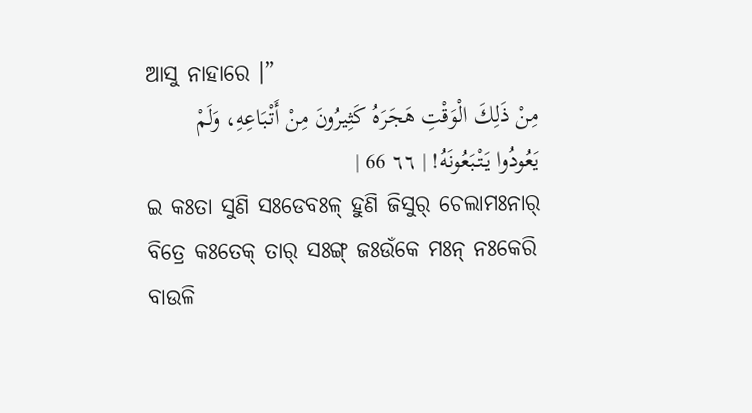ଆସୁ ନାହାରେ ।”
مِنْ ذَلِكَ الْوَقْتِ هَجَرَهُ كَثِيرُونَ مِنْ أَتْبَاعِهِ، وَلَمْ يَعُودُوا يَتْبَعُونَهُ! | ٦٦ 66 |
ଇ କଃତା ସୁଣି ସଃଡେବଃଳ୍ ହୁଣି ଜିସୁର୍ ଚେଲାମଃନାର୍ ବିତ୍ରେ କଃତେକ୍ ତାର୍ ସଃଙ୍ଗ୍ ଜଃଉଁକେ ମଃନ୍ ନଃକେରି ବାଉଳି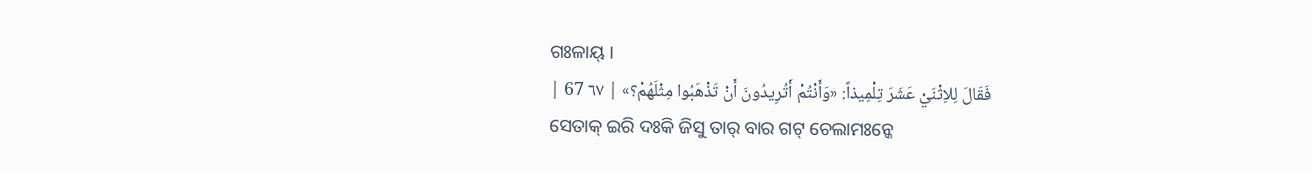ଗଃଳାୟ୍ ।
فَقَالَ لِلاِثْنَيْ عَشَرَ تِلْمِيذاً: «وَأَنْتُمْ أَتُرِيدُونَ أَنْ تَذْهَبُوا مِثْلَهُمْ؟» | ٦٧ 67 |
ସେତାକ୍ ଇରି ଦଃକି ଜିସୁ ତାର୍ ବାର ଗଟ୍ ଚେଲାମଃନ୍କେ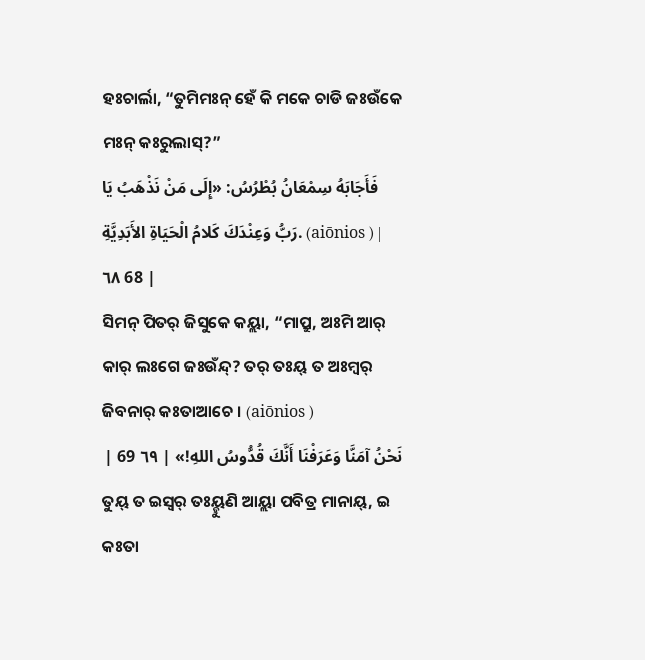ହଃଚାର୍ଲା, “ତୁମିମଃନ୍ ହେଁ କି ମକେ ଚାଡି ଜଃଉଁକେ ମଃନ୍ କଃରୁଲାସ୍?”
فَأَجَابَهُ سِمْعَانُ بُطْرُسُ: «إِلَى مَنْ نَذْهَبُ يَا رَبُّ وَعِنْدَكَ كَلامُ الْحَيَاةِ الأَبَدِيَّةِ. (aiōnios ) | ٦٨ 68 |
ସିମନ୍ ପିତର୍ ଜିସୁକେ କୟ୍ଲା, “ମାପ୍ରୁ, ଅଃମି ଆର୍ କାର୍ ଲଃଗେ ଜଃଉଁନ୍ଦ୍? ତର୍ ତଃୟ୍ ତ ଅଃମ୍ବର୍ ଜିବନାର୍ କଃତାଆଚେ । (aiōnios )
نَحْنُ آمَنَّا وَعَرَفْنَا أَنَّكَ قُدُّوسُ اللهِ!» | ٦٩ 69 |
ତୁୟ୍ ତ ଇସ୍ୱର୍ ତଃୟ୍ହୁଣି ଆୟ୍ଲା ପବିତ୍ର ମାନାୟ୍, ଇ କଃତା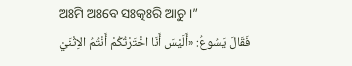ଅଃମି ଅଃବେ ସଃତ୍କଃରି ଆଚୁ ।”
فَقَالَ يَسُوعُ: «أَلَيْسَ أَنَا اخْتَرْتُكُمْ أَنْتُمُ الاِثْنَيْ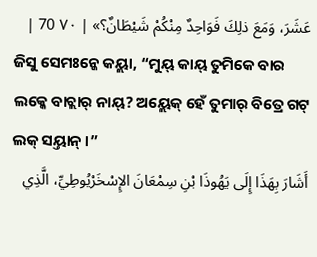عَشَرَ، وَمَعَ ذلِكَ فَوَاحِدٌ مِنْكُمْ شَيْطَانٌ؟» | ٧٠ 70 |
ଜିସୁ ସେମଃନ୍କେ କୟ୍ଲା, “ମୁୟ୍ କାୟ୍ ତୁମିକେ ବାର ଲକ୍କେ ବାଚ୍ଲାର୍ ନାୟ୍? ଅୟ୍ଲେକ୍ ହେଁ ତୁମାର୍ ବିତ୍ରେ ଗଟ୍ ଲକ୍ ସୟ୍ତାନ୍ ।”
أَشَارَ بِهَذَا إِلَى يَهُوذَا بْنِ سِمْعَانَ الإِسْخَرْيُوطِيِّ، الَّذِي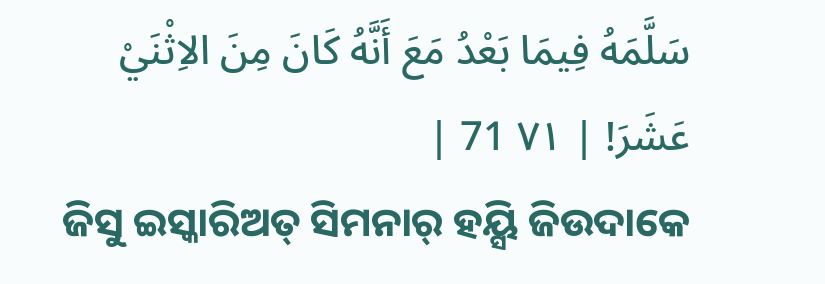سَلَّمَهُ فِيمَا بَعْدُ مَعَ أَنَّهُ كَانَ مِنَ الاِثْنَيْ عَشَرَ! | ٧١ 71 |
ଜିସୁ ଇସ୍କାରିଅତ୍ ସିମନାର୍ ହୟ୍ସି ଜିଉଦାକେ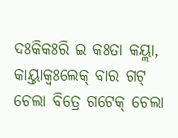ଦଃକିକଃରି ଇ କଃତା କୟ୍ଲା, କାୟ୍ତାକ୍ବଃଲେକ୍ ବାର ଗଟ୍ ଚେଲା ବିତ୍ରେ ଗଟେକ୍ ଚେଲା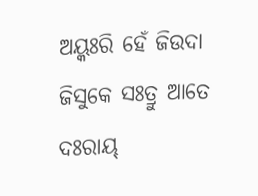ଅୟ୍କଃରି ହେଁ ଜିଉଦା ଜିସୁକେ ସଃତ୍ରୁ ଆତେ ଦଃରାୟ୍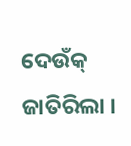ଦେଉଁକ୍ ଜାତିରିଲା ।